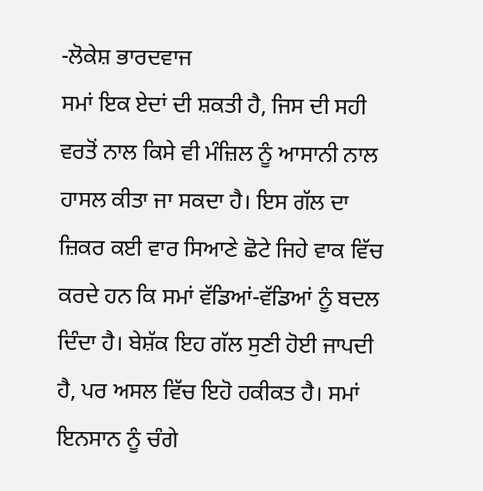-ਲੋਕੇਸ਼ ਭਾਰਦਵਾਜ
ਸਮਾਂ ਇਕ ਏਦਾਂ ਦੀ ਸ਼ਕਤੀ ਹੈ, ਜਿਸ ਦੀ ਸਹੀ ਵਰਤੋਂ ਨਾਲ ਕਿਸੇ ਵੀ ਮੰਜ਼ਿਲ ਨੂੰ ਆਸਾਨੀ ਨਾਲ ਹਾਸਲ ਕੀਤਾ ਜਾ ਸਕਦਾ ਹੈ। ਇਸ ਗੱਲ ਦਾ ਜ਼ਿਕਰ ਕਈ ਵਾਰ ਸਿਆਣੇ ਛੋਟੇ ਜਿਹੇ ਵਾਕ ਵਿੱਚ ਕਰਦੇ ਹਨ ਕਿ ਸਮਾਂ ਵੱਡਿਆਂ-ਵੱਡਿਆਂ ਨੂੰ ਬਦਲ ਦਿੰਦਾ ਹੈ। ਬੇਸ਼ੱਕ ਇਹ ਗੱਲ ਸੁਣੀ ਹੋਈ ਜਾਪਦੀ ਹੈ, ਪਰ ਅਸਲ ਵਿੱਚ ਇਹੋ ਹਕੀਕਤ ਹੈ। ਸਮਾਂ ਇਨਸਾਨ ਨੂੰ ਚੰਗੇ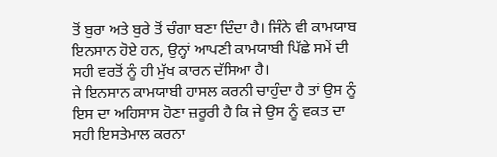ਤੋਂ ਬੁਰਾ ਅਤੇ ਬੁਰੇ ਤੋਂ ਚੰਗਾ ਬਣਾ ਦਿੰਦਾ ਹੈ। ਜਿੰਨੇ ਵੀ ਕਾਮਯਾਬ ਇਨਸਾਨ ਹੋਏ ਹਨ, ਉਨ੍ਹਾਂ ਆਪਣੀ ਕਾਮਯਾਬੀ ਪਿੱਛੇ ਸਮੇਂ ਦੀ ਸਹੀ ਵਰਤੋਂ ਨੂੰ ਹੀ ਮੁੱਖ ਕਾਰਨ ਦੱਸਿਆ ਹੈ।
ਜੇ ਇਨਸਾਨ ਕਾਮਯਾਬੀ ਹਾਸਲ ਕਰਨੀ ਚਾਹੁੰਦਾ ਹੈ ਤਾਂ ਉਸ ਨੂੰ ਇਸ ਦਾ ਅਹਿਸਾਸ ਹੋਣਾ ਜ਼ਰੂਰੀ ਹੈ ਕਿ ਜੇ ਉਸ ਨੂੰ ਵਕਤ ਦਾ ਸਹੀ ਇਸਤੇਮਾਲ ਕਰਨਾ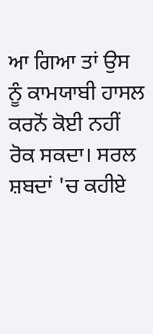ਆ ਗਿਆ ਤਾਂ ਉਸ ਨੂੰ ਕਾਮਯਾਬੀ ਹਾਸਲ ਕਰਨੋਂ ਕੋਈ ਨਹੀਂ ਰੋਕ ਸਕਦਾ। ਸਰਲ ਸ਼ਬਦਾਂ 'ਚ ਕਹੀਏ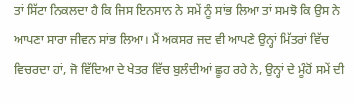ਤਾਂ ਸਿੱਟਾ ਨਿਕਲਦਾ ਹੈ ਕਿ ਜਿਸ ਇਨਸਾਨ ਨੇ ਸਮੇਂ ਨੂੰ ਸਾਂਭ ਲਿਆ ਤਾਂ ਸਮਝੋ ਕਿ ਉਸ ਨੇ ਆਪਣਾ ਸਾਰਾ ਜੀਵਨ ਸਾਂਭ ਲਿਆ। ਮੈਂ ਅਕਸਰ ਜਦ ਵੀ ਆਪਣੇ ਉਨ੍ਹਾਂ ਮਿੱਤਰਾਂ ਵਿੱਚ ਵਿਚਰਦਾ ਹਾਂ, ਜੋ ਵਿੱਦਿਆ ਦੇ ਖੇਤਰ ਵਿੱਚ ਬੁਲੰਦੀਆਂ ਛੂਹ ਰਹੇ ਨੇ, ਉਨ੍ਹਾਂ ਦੇ ਮੂੰਹੋਂ ਸਮੇਂ ਦੀ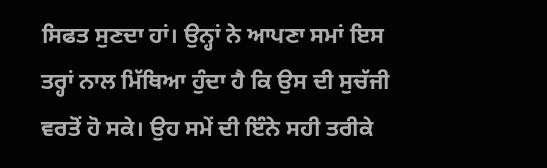ਸਿਫਤ ਸੁਣਦਾ ਹਾਂ। ਉਨ੍ਹਾਂ ਨੇ ਆਪਣਾ ਸਮਾਂ ਇਸ ਤਰ੍ਹਾਂ ਨਾਲ ਮਿੱਥਿਆ ਹੁੰਦਾ ਹੈ ਕਿ ਉਸ ਦੀ ਸੁਚੱਜੀ ਵਰਤੋਂ ਹੋ ਸਕੇ। ਉਹ ਸਮੇਂ ਦੀ ਇੰਨੇ ਸਹੀ ਤਰੀਕੇ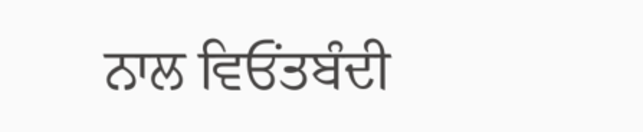ਨਾਲ ਵਿਓਂਤਬੰਦੀ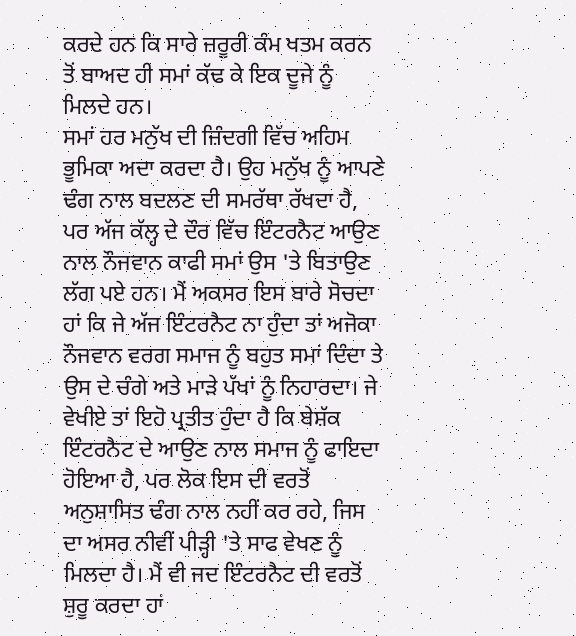ਕਰਦੇ ਹਨ ਕਿ ਸਾਰੇ ਜ਼ਰੂਰੀ ਕੰਮ ਖਤਮ ਕਰਨ ਤੋਂ ਬਾਅਦ ਹੀ ਸਮਾਂ ਕੱਢ ਕੇ ਇਕ ਦੂਜੇ ਨੂੰ ਮਿਲਦੇ ਹਨ।
ਸਮਾਂ ਹਰ ਮਨੁੱਖ ਦੀ ਜ਼ਿੰਦਗੀ ਵਿੱਚ ਅਹਿਮ ਭੂਮਿਕਾ ਅਦਾ ਕਰਦਾ ਹੈ। ਉਹ ਮਨੁੱਖ ਨੂੰ ਆਪਣੇ ਢੰਗ ਨਾਲ ਬਦਲਣ ਦੀ ਸਮਰੱਥਾ ਰੱਖਦਾ ਹੈ, ਪਰ ਅੱਜ ਕੱਲ੍ਹ ਦੇ ਦੌਰ ਵਿੱਚ ਇੰਟਰਨੈਟ ਆਉਣ ਨਾਲ ਨੌਜਵਾਨ ਕਾਫੀ ਸਮਾਂ ਉਸ 'ਤੇ ਬਿਤਾਉਣ ਲੱਗ ਪਏ ਹਨ। ਮੈਂ ਅਕਸਰ ਇਸ ਬਾਰੇ ਸੋਚਦਾ ਹਾਂ ਕਿ ਜੇ ਅੱਜ ਇੰਟਰਨੈਟ ਨਾ ਹੁੰਦਾ ਤਾਂ ਅਜੋਕਾ ਨੌਜਵਾਨ ਵਰਗ ਸਮਾਜ ਨੂੰ ਬਹੁਤ ਸਮਾਂ ਦਿੰਦਾ ਤੇ ਉਸ ਦੇ ਚੰਗੇ ਅਤੇ ਮਾੜੇ ਪੱਖਾਂ ਨੂੰ ਨਿਹਾਰਦਾ। ਜੇ ਵੇਖੀਏ ਤਾਂ ਇਹੋ ਪ੍ਰਤੀਤ ਹੁੰਦਾ ਹੈ ਕਿ ਬੇਸ਼ੱਕ ਇੰਟਰਨੈਟ ਦੇ ਆਉਣ ਨਾਲ ਸਮਾਜ ਨੂੰ ਫਾਇਦਾ ਹੋਇਆ ਹੈ, ਪਰ ਲੋਕ ਇਸ ਦੀ ਵਰਤੋਂ ਅਨੁਸ਼ਾਸਿਤ ਢੰਗ ਨਾਲ ਨਹੀਂ ਕਰ ਰਹੇ, ਜਿਸ ਦਾ ਅਸਰ ਨੀਵੀਂ ਪੀੜ੍ਹੀ 'ਤੇ ਸਾਫ ਵੇਖਣ ਨੂੰ ਮਿਲਦਾ ਹੈ। ਮੈਂ ਵੀ ਜਦ ਇੰਟਰਨੈਟ ਦੀ ਵਰਤੋਂ ਸ਼ੁਰੂ ਕਰਦਾ ਹਾਂ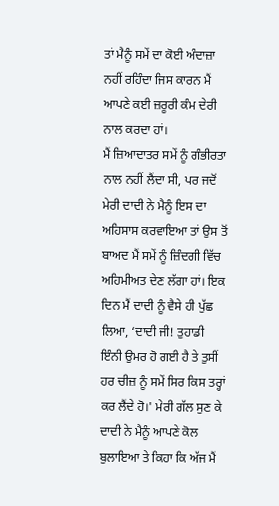ਤਾਂ ਮੈਨੂੰ ਸਮੇਂ ਦਾ ਕੋਈ ਅੰਦਾਜ਼ਾ ਨਹੀਂ ਰਹਿੰਦਾ ਜਿਸ ਕਾਰਨ ਮੈਂ ਆਪਣੇ ਕਈ ਜ਼ਰੂਰੀ ਕੰਮ ਦੇਰੀ ਨਾਲ ਕਰਦਾ ਹਾਂ।
ਮੈਂ ਜ਼ਿਆਦਾਤਰ ਸਮੇਂ ਨੂੰ ਗੰਭੀਰਤਾ ਨਾਲ ਨਹੀਂ ਲੈਂਦਾ ਸੀ, ਪਰ ਜਦੋਂ ਮੇਰੀ ਦਾਦੀ ਨੇ ਮੈਨੂੰ ਇਸ ਦਾ ਅਹਿਸਾਸ ਕਰਵਾਇਆ ਤਾਂ ਉਸ ਤੋਂ ਬਾਅਦ ਮੈਂ ਸਮੇਂ ਨੂੰ ਜ਼ਿੰਦਗੀ ਵਿੱਚ ਅਹਿਮੀਅਤ ਦੇਣ ਲੱਗਾ ਹਾਂ। ਇਕ ਦਿਨ ਮੈਂ ਦਾਦੀ ਨੂੰ ਵੈਸੇ ਹੀ ਪੁੱਛ ਲਿਆ, ‘ਦਾਦੀ ਜੀ! ਤੁਹਾਡੀ ਇੰਨੀ ਉਮਰ ਹੋ ਗਈ ਹੈ ਤੇ ਤੁਸੀਂ ਹਰ ਚੀਜ਼ ਨੂੰ ਸਮੇਂ ਸਿਰ ਕਿਸ ਤਰ੍ਹਾਂ ਕਰ ਲੈਂਦੇ ਹੋ।' ਮੇਰੀ ਗੱਲ ਸੁਣ ਕੇ ਦਾਦੀ ਨੇ ਮੈਨੂੰ ਆਪਣੇ ਕੋਲ ਬੁਲਾਇਆ ਤੇ ਕਿਹਾ ਕਿ ਅੱਜ ਮੈਂ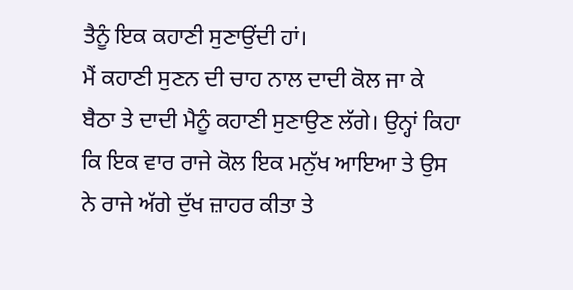ਤੈਨੂੰ ਇਕ ਕਹਾਣੀ ਸੁਣਾਉਂਦੀ ਹਾਂ।
ਮੈਂ ਕਹਾਣੀ ਸੁਣਨ ਦੀ ਚਾਹ ਨਾਲ ਦਾਦੀ ਕੋਲ ਜਾ ਕੇ ਬੈਠਾ ਤੇ ਦਾਦੀ ਮੈਨੂੰ ਕਹਾਣੀ ਸੁਣਾਉਣ ਲੱਗੇ। ਉਨ੍ਹਾਂ ਕਿਹਾ ਕਿ ਇਕ ਵਾਰ ਰਾਜੇ ਕੋਲ ਇਕ ਮਨੁੱਖ ਆਇਆ ਤੇ ਉਸ ਨੇ ਰਾਜੇ ਅੱਗੇ ਦੁੱਖ ਜ਼ਾਹਰ ਕੀਤਾ ਤੇ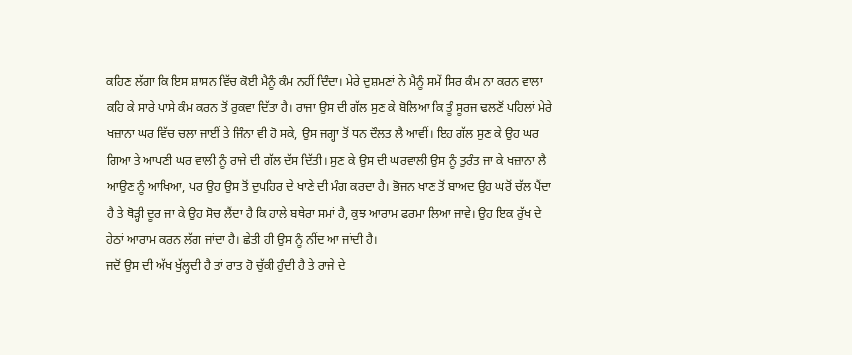ਕਹਿਣ ਲੱਗਾ ਕਿ ਇਸ ਸ਼ਾਸਨ ਵਿੱਚ ਕੋਈ ਮੈਨੂੰ ਕੰਮ ਨਹੀਂ ਦਿੰਦਾ। ਮੇਰੇ ਦੁਸ਼ਮਣਾਂ ਨੇ ਮੈਨੂੰ ਸਮੇਂ ਸਿਰ ਕੰਮ ਨਾ ਕਰਨ ਵਾਲਾ ਕਹਿ ਕੇ ਸਾਰੇ ਪਾਸੇ ਕੰਮ ਕਰਨ ਤੋਂ ਰੁਕਵਾ ਦਿੱਤਾ ਹੈ। ਰਾਜਾ ਉਸ ਦੀ ਗੱਲ ਸੁਣ ਕੇ ਬੋਲਿਆ ਕਿ ਤੂੰ ਸੂਰਜ ਢਲਣੋਂ ਪਹਿਲਾਂ ਮੇਰੇ ਖਜ਼ਾਨਾ ਘਰ ਵਿੱਚ ਚਲਾ ਜਾਈਂ ਤੇ ਜਿੰਨਾ ਵੀ ਹੋ ਸਕੇ, ਉਸ ਜਗ੍ਹਾ ਤੋਂ ਧਨ ਦੌਲਤ ਲੈ ਆਵੀਂ। ਇਹ ਗੱਲ ਸੁਣ ਕੇ ਉਹ ਘਰ ਗਿਆ ਤੇ ਆਪਣੀ ਘਰ ਵਾਲੀ ਨੂੰ ਰਾਜੇ ਦੀ ਗੱਲ ਦੱਸ ਦਿੱਤੀ। ਸੁਣ ਕੇ ਉਸ ਦੀ ਘਰਵਾਲੀ ਉਸ ਨੂੰ ਤੁਰੰਤ ਜਾ ਕੇ ਖਜ਼ਾਨਾ ਲੈ ਆਉਣ ਨੂੰ ਆਖਿਆ, ਪਰ ਉਹ ਉਸ ਤੋਂ ਦੁਪਹਿਰ ਦੇ ਖਾਣੇ ਦੀ ਮੰਗ ਕਰਦਾ ਹੈ। ਭੋਜਨ ਖਾਣ ਤੋਂ ਬਾਅਦ ਉਹ ਘਰੋਂ ਚੱਲ ਪੈਂਦਾ ਹੈ ਤੇ ਥੋੜ੍ਹੀ ਦੂਰ ਜਾ ਕੇ ਉਹ ਸੋਚ ਲੈਂਦਾ ਹੈ ਕਿ ਹਾਲੇ ਬਥੇਰਾ ਸਮਾਂ ਹੈ, ਕੁਝ ਆਰਾਮ ਫਰਮਾ ਲਿਆ ਜਾਵੇ। ਉਹ ਇਕ ਰੁੱਖ ਦੇ ਹੇਠਾਂ ਆਰਾਮ ਕਰਨ ਲੱਗ ਜਾਂਦਾ ਹੈ। ਛੇਤੀ ਹੀ ਉਸ ਨੂੰ ਨੀਂਦ ਆ ਜਾਂਦੀ ਹੈ।
ਜਦੋਂ ਉਸ ਦੀ ਅੱਖ ਖੁੱਲ੍ਹਦੀ ਹੈ ਤਾਂ ਰਾਤ ਹੋ ਚੁੱਕੀ ਹੁੰਦੀ ਹੈ ਤੇ ਰਾਜੇ ਦੇ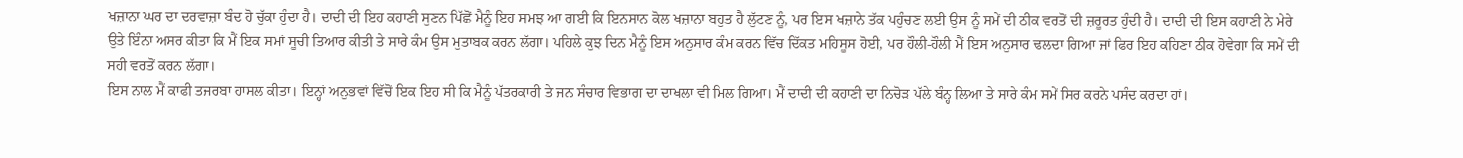ਖਜ਼ਾਨਾ ਘਰ ਦਾ ਦਰਵਾਜ਼ਾ ਬੰਦ ਹੋ ਚੁੱਕਾ ਹੁੰਦਾ ਹੈ। ਦਾਦੀ ਦੀ ਇਹ ਕਹਾਣੀ ਸੁਣਨ ਪਿੱਛੋਂ ਮੈਨੂੰ ਇਹ ਸਮਝ ਆ ਗਈ ਕਿ ਇਨਸਾਨ ਕੋਲ ਖਜ਼ਾਨਾ ਬਹੁਤ ਹੈ ਲੁੱਟਣ ਨੂੰ, ਪਰ ਇਸ ਖਜ਼ਾਨੇ ਤੱਕ ਪਹੁੰਚਣ ਲਈ ਉਸ ਨੂੰ ਸਮੇਂ ਦੀ ਠੀਕ ਵਰਤੋਂ ਦੀ ਜ਼ਰੂਰਤ ਹੁੰਦੀ ਹੈ। ਦਾਦੀ ਦੀ ਇਸ ਕਹਾਣੀ ਨੇ ਮੇਰੇ ਉਤੇ ਇੰਨਾ ਅਸਰ ਕੀਤਾ ਕਿ ਮੈਂ ਇਕ ਸਮਾਂ ਸੂਚੀ ਤਿਆਰ ਕੀਤੀ ਤੇ ਸਾਰੇ ਕੰਮ ਉਸ ਮੁਤਾਬਕ ਕਰਨ ਲੱਗਾ। ਪਹਿਲੇ ਕੁਝ ਦਿਨ ਮੈਨੂੰ ਇਸ ਅਨੁਸਾਰ ਕੰਮ ਕਰਨ ਵਿੱਚ ਦਿੱਕਤ ਮਹਿਸੂਸ ਹੋਈ, ਪਰ ਹੌਲੀ-ਹੌਲੀ ਮੈਂ ਇਸ ਅਨੁਸਾਰ ਢਲਦਾ ਗਿਆ ਜਾਂ ਫਿਰ ਇਹ ਕਹਿਣਾ ਠੀਕ ਹੋਵੇਗਾ ਕਿ ਸਮੇਂ ਦੀ ਸਹੀ ਵਰਤੋਂ ਕਰਨ ਲੱਗਾ।
ਇਸ ਨਾਲ ਮੈਂ ਕਾਫੀ ਤਜਰਬਾ ਹਾਸਲ ਕੀਤਾ। ਇਨ੍ਹਾਂ ਅਨੁਭਵਾਂ ਵਿੱਚੋਂ ਇਕ ਇਹ ਸੀ ਕਿ ਮੈਨੂੰ ਪੱਤਰਕਾਰੀ ਤੇ ਜਨ ਸੰਚਾਰ ਵਿਭਾਗ ਦਾ ਦਾਖਲਾ ਵੀ ਮਿਲ ਗਿਆ। ਮੈਂ ਦਾਦੀ ਦੀ ਕਹਾਣੀ ਦਾ ਨਿਚੋੜ ਪੱਲੇ ਬੰਨ੍ਹ ਲਿਆ ਤੇ ਸਾਰੇ ਕੰਮ ਸਮੇਂ ਸਿਰ ਕਰਨੇ ਪਸੰਦ ਕਰਦਾ ਹਾਂ।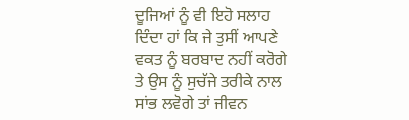ਦੂਜਿਆਂ ਨੂੰ ਵੀ ਇਹੋ ਸਲਾਹ ਦਿੰਦਾ ਹਾਂ ਕਿ ਜੇ ਤੁਸੀਂ ਆਪਣੇ ਵਕਤ ਨੂੰ ਬਰਬਾਦ ਨਹੀਂ ਕਰੋਗੇ ਤੇ ਉਸ ਨੂੰ ਸੁਚੱਜੇ ਤਰੀਕੇ ਨਾਲ ਸਾਂਭ ਲਵੋਗੇ ਤਾਂ ਜੀਵਨ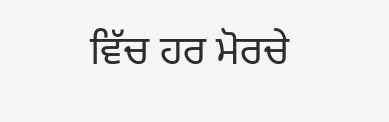ਵਿੱਚ ਹਰ ਮੋਰਚੇ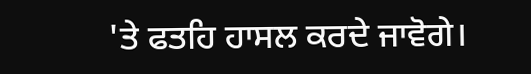'ਤੇ ਫਤਹਿ ਹਾਸਲ ਕਰਦੇ ਜਾਵੋਗੇ।